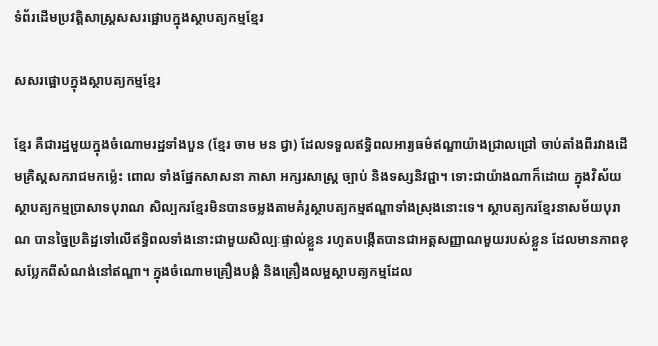ទំព័រដើមប្រវត្តិសាស្ត្រសសរផ្អោបក្នុងស្ថាបត្យកម្មខ្មែរ

សសរផ្អោបក្នុងស្ថាបត្យកម្មខ្មែរ

ខ្មែរ គឺជារដ្ឋមួយក្នុងចំណោមរដ្ឋទាំងបួន (ខ្មែរ ចាម មន ជ្វា) ដែលទទួលឥទ្ធិពលអារ្យធម៌ឥណ្ឌាយ៉ាងជ្រាលជ្រៅ ចាប់តាំងពីរវាងដើមគ្រិស្តសករាជមកម្ល៉េះ ពោល ទាំងផ្នែកសាសនា ភាសា អក្សរសាស្រ្ត ច្បាប់ និងទស្សនិវជ្ជា។ ទោះជាយ៉ាងណាក៏ដោយ ក្នុងវិស័យស្ថាបត្យកម្មប្រាសាទបុរាណ សិល្បករខ្មែរមិនបានចម្លងតាមគំរូស្ថាបត្យកម្មឥណ្ឌាទាំងស្រុងនោះទេ។ ស្ថាបត្យករខ្មែរនាសម័យបុរាណ បានច្នៃប្រតិដ្ឋទៅលើឥទ្ធិពលទាំងនោះជាមួយសិល្បៈផ្ទាល់ខ្លួន រហូតបង្កើតបានជាអត្តសញ្ញាណមួយរបស់ខ្លួន ដែលមានភាពខុសប្លែកពីសំណង់នៅឥណ្ឌា។ ក្នុងចំណោមគ្រឿងបង្គំ និងគ្រឿងលម្អស្ថាបត្យកម្មដែល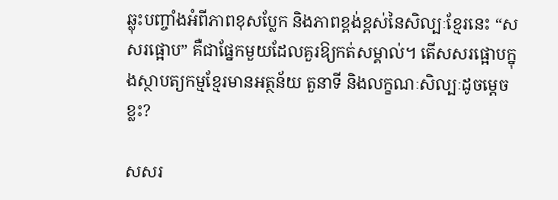ឆ្លុះបញ្ចាំងអំពីភាពខុសប្លែក និងភាពខ្ពង់ខ្ពស់នៃសិល្បៈខ្មែរនេះ “សសរផ្អោប” គឺជាផ្នែកមួយដែលគួរឱ្យកត់សម្គាល់។ តើសសរផ្អោបក្នុងស្ថាបត្យកម្មខ្មែរមានអត្ថន័យ តួនាទី និងលក្ខណៈសិល្បៈដូចម្តេចខ្លះ?

សសរ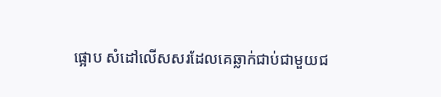ផ្អោប សំដៅលើសសរដែលគេឆ្លាក់ជាប់ជាមួយជ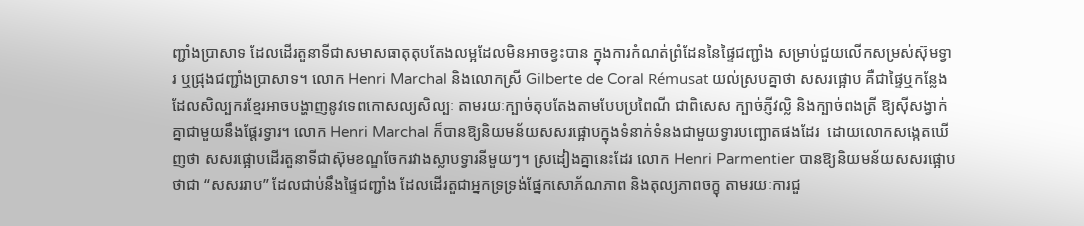ញ្ជាំងប្រាសាទ ដែលដើរតួនាទីជាសមាសធាតុតុបតែងលម្អដែលមិនអាចខ្វះបាន ក្នុងការកំណត់ព្រំដែននៃផ្ទៃជញ្ជាំង សម្រាប់ជួយលើកសម្រស់ស៊ុមទ្វារ ឬជ្រុងជញ្ជាំងប្រាសាទ។ លោក Henri Marchal និងលោកស្រី Gilberte de Coral Rémusat យល់ស្របគ្នាថា សសរផ្អោប គឺជាផ្ទៃឬកន្លែងដែលសិល្បករខ្មែរអាចបង្ហាញនូវទេពកោសល្យសិល្បៈ តាមរយៈក្បាច់តុបតែងតាមបែបប្រពៃណី ជាពិសេស ក្បាច់ភ្ញីវល្លិ និងក្បាច់ពងត្រី ឱ្យស៊ីសង្វាក់គ្នាជាមួយនឹងផ្តែរទ្វារ។ លោក Henri Marchal ក៏បានឱ្យនិយមន័យសសរផ្អោបក្នុងទំនាក់ទំនងជាមួយទ្វារបញ្ឆោតផងដែរ  ដោយលោកសង្កេតឃើញថា សសរផ្អោបដើរតួនាទីជាស៊ុមខណ្ឌចែករវាងស្លាបទ្វារនីមួយៗ។ ស្រដៀងគ្នានេះដែរ លោក Henri Parmentier បានឱ្យនិយមន័យសសរផ្អោបថាជា “សសររាប” ដែលជាប់នឹងផ្ទៃជញ្ជាំង ដែលដើរតួជាអ្នកទ្រទ្រង់ផ្នែកសោភ័ណភាព និងតុល្យភាពចក្ខុ តាមរយៈការជួ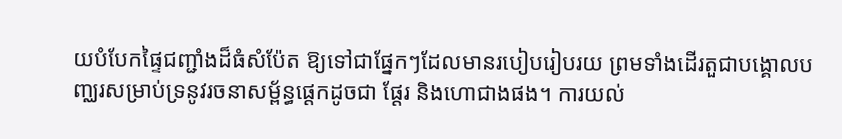យបំបែកផ្ទៃជញ្ជាំងដ៏ធំសំប៉ែត ឱ្យទៅជាផ្នែកៗដែលមានរបៀបរៀបរយ ព្រមទាំងដើរតួជាបង្គោលបញ្ឈរសម្រាប់ទ្រនូវរចនាសម្ព័ន្ធផ្តេកដូចជា ផ្តែរ និងហោជាងផង។ ការយល់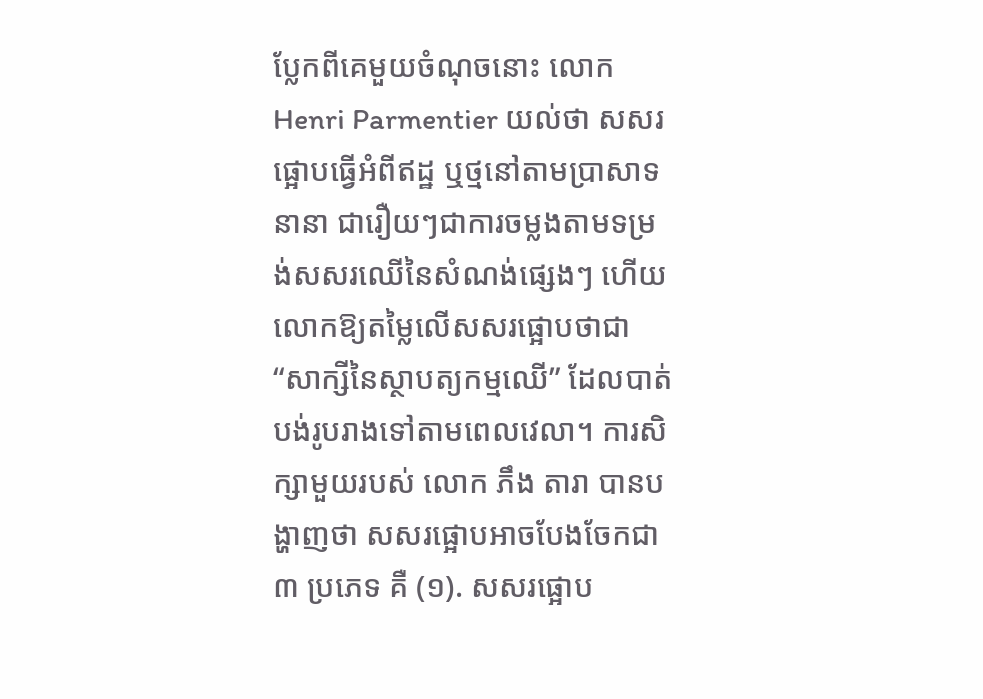ប្លែកពីគេមួយចំណុចនោះ លោក Henri Parmentier យល់ថា សសរផ្អោបធ្វើអំពីឥដ្ឋ ឬថ្មនៅតាមប្រាសាទនានា ជារឿយៗជាការចម្លងតាមទម្រង់សសរឈើនៃសំណង់ផ្សេងៗ ហើយលោកឱ្យតម្លៃលើសសរផ្អោបថាជា “សាក្សីនៃស្ថាបត្យកម្មឈើ” ដែលបាត់បង់រូបរាងទៅតាមពេលវេលា។ ការសិក្សាមួយរបស់ លោក ភឹង តារា បានបង្ហាញថា សសរផ្អោបអាចបែងចែកជា ៣ ប្រភេទ គឺ (១). សសរផ្អោប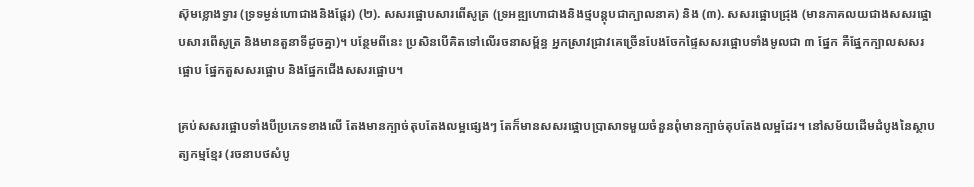ស៊ុមខ្លោងទ្វារ (ទ្រទម្ងន់ហោជាងនិងផ្តែរ) (២). សសរផ្អោបសារពើសូត្រ (ទ្រអឌ្ឍហោជាងនិងថ្មបន្តុបជាក្បាលនាគ) និង (៣). សសរផ្អោបជ្រុង (មានភាគលយជាងសសរផ្អោបសារពើសូត្រ និងមានតួនាទីដូចគ្នា)។ បន្ថែមពីនេះ ប្រសិនបើគិតទៅលើរចនាសម្ព័ន្ធ អ្នកស្រាវជ្រាវគេច្រើនបែងចែកផ្ទៃសសរផ្អោបទាំងមូលជា ៣ ផ្នែក គឺផ្នែកក្បាលសសរផ្អោប ផ្នែកតួសសរផ្អោប និងផ្នែកជើងសសរផ្អោប។

គ្រប់សសរផ្អោបទាំងបីប្រភេទខាងលើ តែងមានក្បាច់តុបតែងលម្អផ្សេងៗ តែក៏មានសសរផ្អោបប្រាសាទមួយចំនួនពុំមានក្បាច់តុបតែងលម្អដែរ។ នៅសម័យដើមដំបូងនៃស្ថាបត្យកម្មខ្មែរ (រចនាបថសំបូ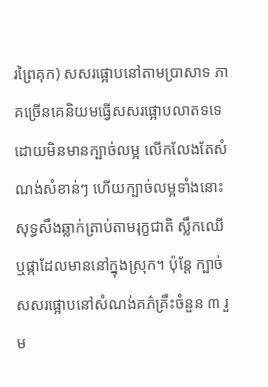រព្រៃគុក) សសរផ្អោបនៅតាមប្រាសាទ ភាគច្រើនគេនិយមធ្វើសសរផ្អោបលាតទទេ ដោយមិនមានក្បាច់លម្អ លើកលែងតែសំណង់សំខាន់ៗ ហើយក្បាច់លម្អទាំងនោះសុទ្ធសឹងឆ្លាក់ត្រាប់តាមរុក្ខជាតិ ស្លឹកឈើ ឬផ្កាដែលមាននៅក្នុងស្រុក។ ប៉ុន្តែ ក្បាច់សសរផ្អោបនៅសំណង់គភ៌គ្រឹះចំនួន ៣ រួម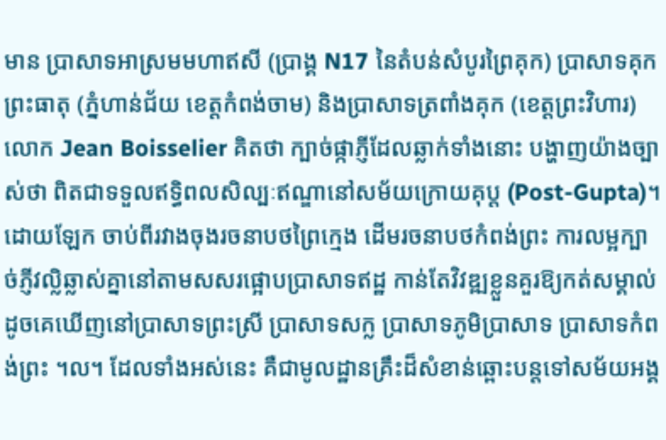មាន ប្រាសាទអាស្រមមហាឥសី (ប្រាង្គ N17 នៃតំបន់សំបូរព្រៃគុក) ប្រាសាទគុកព្រះធាតុ (ភ្នំហាន់ជ័យ ខេត្តកំពង់ចាម) និងប្រាសាទត្រពាំងគុក (ខេត្តព្រះវិហារ) លោក Jean Boisselier គិតថា ក្បាច់ផ្កាភ្ញីដែលឆ្លាក់ទាំងនោះ បង្ហាញយ៉ាងច្បាស់ថា ពិតជាទទួលឥទ្ធិពលសិល្បៈឥណ្ឌានៅសម័យក្រោយគុប្ត (Post-Gupta)។ ដោយឡែក ចាប់ពីរវាងចុងរចនាបថព្រៃក្មេង ដើមរចនាបថកំពង់ព្រះ ការលម្អក្បាច់ភ្ញីវល្លិឆ្លាស់គ្នានៅតាមសសរផ្អោបប្រាសាទឥដ្ឋ កាន់តែវិវឌ្ឍខ្លួនគួរឱ្យកត់សម្គាល់ ដូចគេឃើញនៅប្រាសាទព្រះស្រី ប្រាសាទសក្ល ប្រាសាទភូមិប្រាសាទ ប្រាសាទកំពង់ព្រះ ។ល។ ដែលទាំងអស់នេះ គឺជាមូលដ្ឋានគ្រឹះដ៏សំខាន់ឆ្ពោះបន្តទៅសម័យអង្គ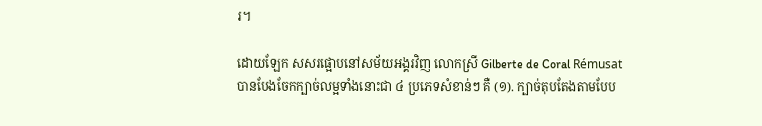រ។

ដោយឡែក សសរផ្អោបនៅសម័យអង្គរវិញ លោកស្រី Gilberte de Coral Rémusat បានបែងចែកក្បាច់លម្អទាំងនោះជា ៤ ប្រភេទសំខាន់ៗ គឺ (១). ក្បាច់តុបតែងតាមបែប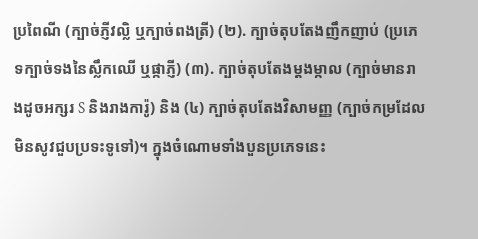ប្រពៃណី (ក្បាច់ភ្ញីវល្លិ ឬក្បាច់ពងត្រី) (២). ក្បាច់តុបតែងញឹកញាប់ (ប្រភេទក្បាច់ទងនៃស្លឹកឈើ ឬផ្កាភ្ញី) (៣). ក្បាច់តុបតែងម្តងម្កាល (ក្បាច់មានរាងដូចអក្សរ S និងរាងការ៉ូ) និង (៤) ក្បាច់តុបតែងវិសាមញ្ញ (ក្បាច់កម្រដែលមិនសូវជួបប្រទះទូទៅ)។ ក្នុងចំណោមទាំងបួនប្រភេទនេះ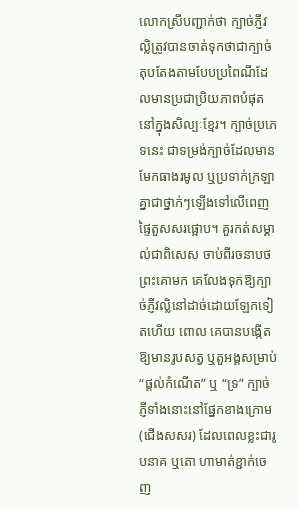លោកស្រីបញ្ជាក់ថា ក្បាច់ភ្ញីវល្លិត្រូវបានចាត់ទុកថាជាក្បាច់តុបតែងតាមបែបប្រពៃណីដែលមានប្រជាប្រិយភាពបំផុតនៅក្នុងសិល្បៈខ្មែរ។ ក្បាច់ប្រភេទនេះ ជាទម្រង់ក្បាច់ដែលមានមែកធាងរមូល ឬប្រទាក់ក្រឡាគ្នាជាថ្នាក់ៗឡើងទៅលើពេញផ្ទៃតួសសរផ្អោប។ គួរកត់សម្គាល់ជាពិសេស ចាប់ពីរចនាបថព្រះគោមក គេលែងទុកឱ្យក្បាច់ភ្ញីវល្លិនៅដាច់ដោយឡែកទៀតហើយ ពោល គេបានបង្កើតឱ្យមានរូបសត្វ ឬតួអង្គសម្រាប់ “ផ្តល់កំណើត” ឬ “ទ្រ” ក្បាច់ភ្ញីទាំងនោះនៅផ្នែកខាងក្រោម (ជើងសសរ) ដែលពេលខ្លះជារូបនាគ ឬតោ ហាមាត់ខ្ជាក់ចេញ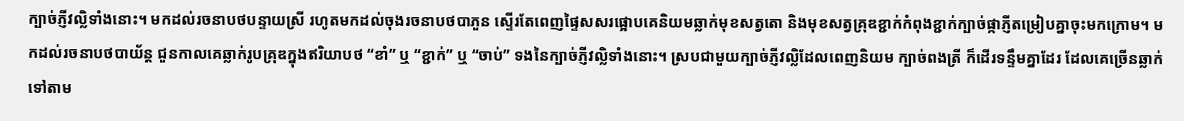ក្បាច់ភ្ញីវល្លិទាំងនោះ។ មកដល់រចនាបថបន្ទាយស្រី រហូតមកដល់ចុងរចនាបថបាភួន ស្ទើរតែពេញផ្ទៃសសរផ្អោបគេនិយមឆ្លាក់មុខសត្វតោ និងមុខសត្វគ្រុឌខ្ជាក់កំពុងខ្ជាក់ក្បាច់ផ្កាភ្ញីតម្រៀបគ្នាចុះមកក្រោម។ មកដល់រចនាបថបាយ័ន្ត ជួនកាលគេឆ្លាក់រូបគ្រុឌក្នុងឥរិយាបថ “ខាំ” ឬ “ខ្ជាក់” ឬ “ចាប់” ទងនៃក្បាច់ភ្ញីវល្លិទាំងនោះ។ ស្របជាមួយក្បាច់ភ្ញីវល្លិដែលពេញនិយម ក្បាច់ពងត្រី ក៏ដើរទន្ទឹមគ្នាដែរ ដែលគេច្រើនឆ្លាក់ទៅតាម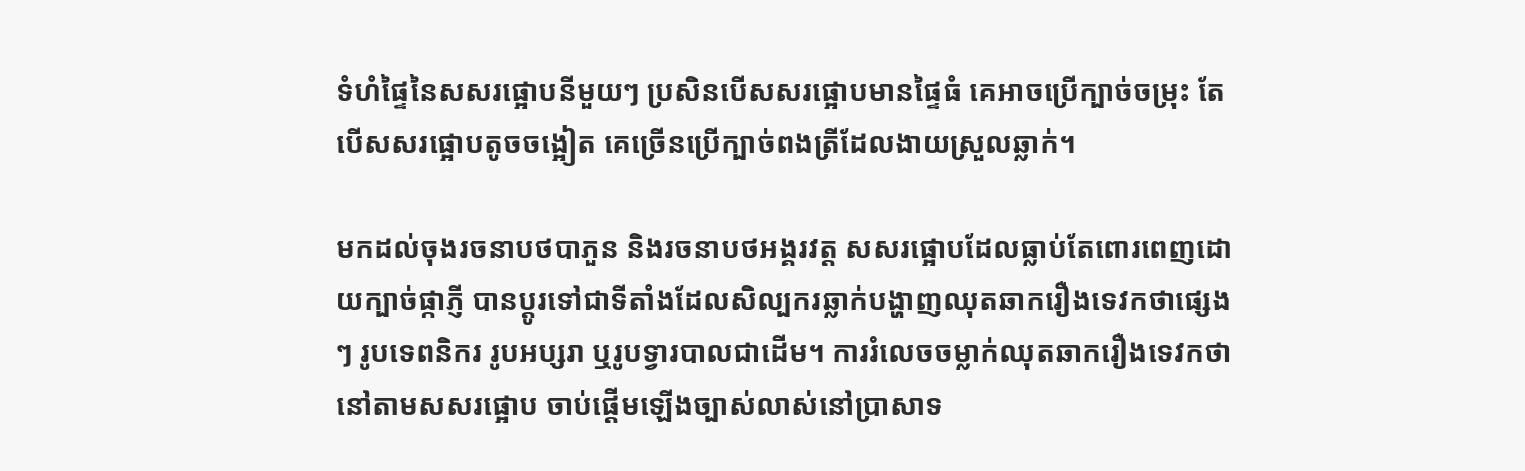ទំហំផ្ទៃនៃសសរផ្អោបនីមួយៗ ប្រសិនបើសសរផ្អោបមានផ្ទៃធំ គេអាចប្រើក្បាច់ចម្រុះ តែបើសសរផ្អោបតូចចង្អៀត គេច្រើនប្រើក្បាច់ពងត្រីដែលងាយស្រួលឆ្លាក់។

មកដល់ចុងរចនាបថបាភួន និងរចនាបថអង្គរវត្ត សសរផ្អោបដែលធ្លាប់តែពោរពេញដោយក្បាច់ផ្កាភ្ញី បានប្តូរទៅជាទីតាំងដែលសិល្បករឆ្លាក់បង្ហាញឈុតឆាករឿងទេវកថាផ្សេងៗ រូបទេពនិករ រូបអប្សរា ឬរូបទ្វារបាលជាដើម។ ការរំលេចចម្លាក់ឈុតឆាករឿងទេវកថានៅតាមសសរផ្អោប ចាប់ផ្តើមឡើងច្បាស់លាស់នៅប្រាសាទ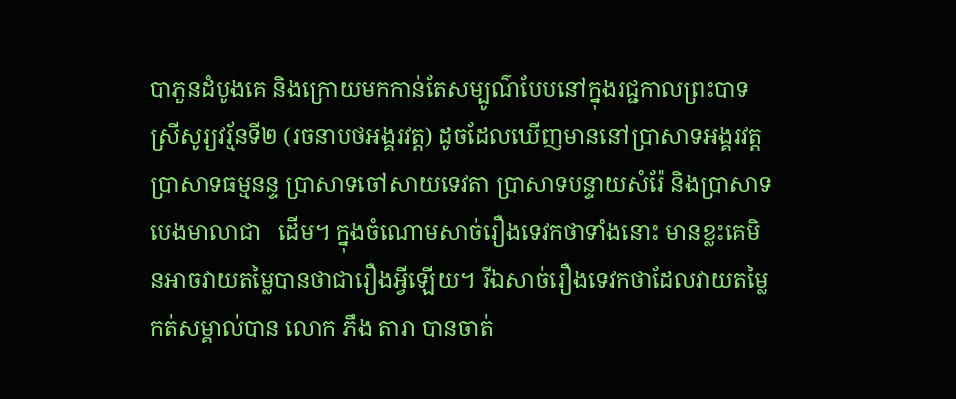បាភួនដំបូងគេ និងក្រោយមកកាន់តែសម្បូណ៌បែបនៅក្នុងរជ្ជកាលព្រះបាទស្រីសូរ្យវរ្ម័នទី២ (រចនាបថអង្គរវត្ត) ដូចដែលឃើញមាននៅប្រាសាទអង្គរវត្ត ប្រាសាទធម្មនន្ទ ប្រាសាទចៅសាយទេវតា ប្រាសាទបន្ទាយសំរ៉ែ និងប្រាសាទបេងមាលាជា   ដើម។ ក្នុងចំណោមសាច់រឿងទេវកថាទាំងនោះ មានខ្លះគេមិនអាចវាយតម្លៃបានថាជារឿងអ្វីឡើយ។ រីឯសាច់រឿងទេវកថាដែលវាយតម្លៃកត់សម្គាល់បាន លោក ភឹង តារា បានចាត់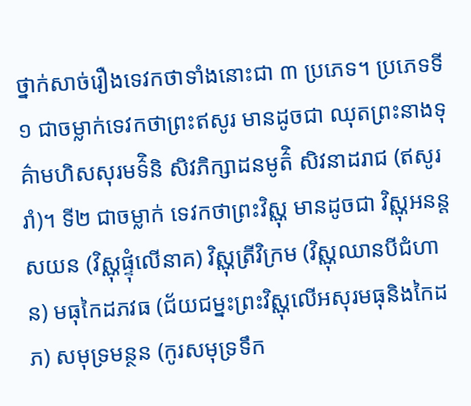ថ្នាក់សាច់រឿងទេវកថាទាំងនោះជា ៣ ប្រភេទ។ ប្រភេទទី១ ជាចម្លាក់ទេវកថាព្រះឥសូរ មានដូចជា ឈុតព្រះនាងទុគ៌ាមហិសសុរមទ៌ិនិ សិវភិក្សាដនមូត៌ិ សិវនាដរាជ (ឥសូររាំ)។ ទី២ ជាចម្លាក់ ទេវកថាព្រះវិស្ណុ មានដូចជា វិស្ណុអនន្តសយន (វិស្ណុផ្ទុំលើនាគ) វិស្ណុត្រីវិក្រម (វិស្ណុឈានបីជំហាន) មធុកៃដភវធ (ជ័យជម្នះព្រះវិស្ណុលើអសុរមធុនិងកៃដភ) សមុទ្រមន្ថន (កូរសមុទ្រទឹក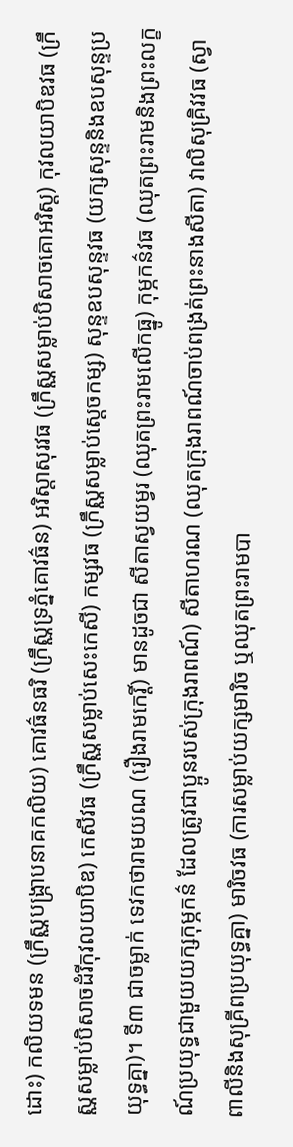ដោះ) កលិយទមន (ក្រឹស្ណបង្រ្កាបនាគកលិយ) គោវធ៌នធរិ (ក្រឹស្ណទ្រភ្នំគោវធ៌ន) អរិស្តាសុរវធ (ក្រឹស្ណសម្លាប់បិសាចគោអរិស្ត) កុវលយាបិឌវធ (ក្រឹស្ណសម្លាប់បិសាចដំរីកុវលយាបិឌ) កេសីវធ (ក្រឹស្ណសម្លាប់សេះកេសី) កម្សវធ (ក្រឹស្ណសម្លាប់ស្តេចកម្ស) សុន្ទឧបសុន្ទវធ (យក្សសុន្ទនិងឧបសុន្ទប្រយុទ្ធគ្នា)។ ទី៣ ជាចម្លាក់ ទេវកថារាមយណ (រឿងរាមកេរ្តិ៍) មានដូចជា សីតាស្វយម្វរ (ឈុតព្រះរាមលើកធ្នូ) កុម្ភកន៌វធ (ឈុតព្រះរាមនិងព្រះលក្ខណ៍ប្រយុទ្ធជាមួយយក្សកុម្ភកន៌ ដែលត្រូវជាប្អូនរបស់ក្រុងរាពណ៍) សីតាហរណ (ឈុតក្រុងរាពណ៍ចាប់ពង្រត់ព្រះនាងសីតា) វាលិសុគ្រិវវធ (ស្វាពាលីនិងសុគ្រីពប្រយុទ្ធគ្នា) មារិចវធ (ការសម្លាប់យក្សមារិច ឬឈុតព្រះរាមបា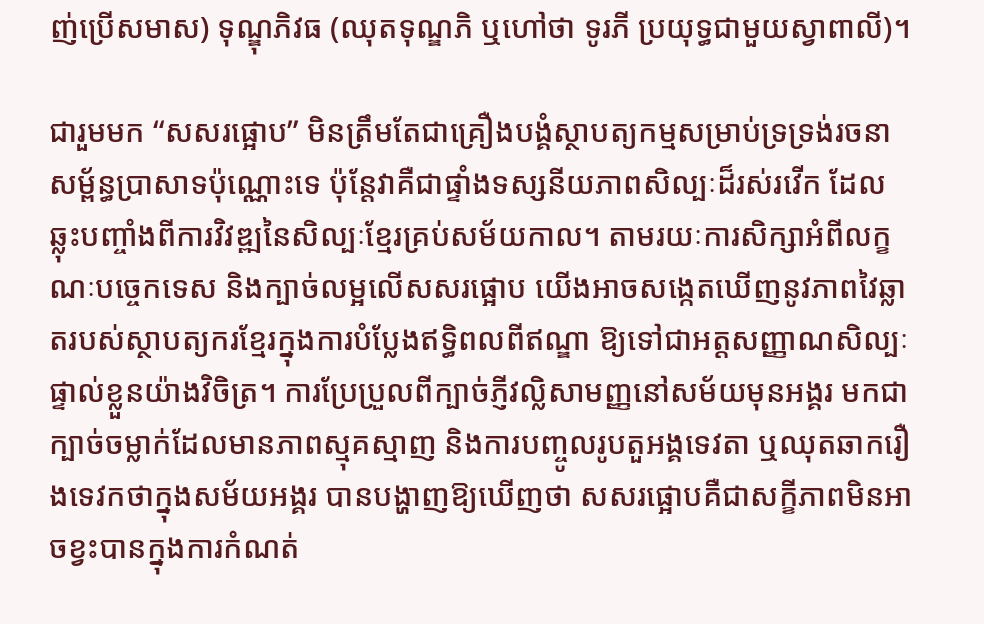ញ់ប្រើសមាស) ទុណ្ឌុភិវធ (ឈុតទុណ្ឌភិ ឬហៅថា ទូរភី ប្រយុទ្ធជាមួយស្វាពាលី)។

ជារួមមក “សសរផ្អោប” មិនត្រឹមតែជាគ្រឿងបង្គំស្ថាបត្យកម្មសម្រាប់ទ្រទ្រង់រចនាសម្ព័ន្ធប្រាសាទប៉ុណ្ណោះទេ ប៉ុន្តែវាគឺជាផ្ទាំងទស្សនីយភាពសិល្បៈដ៏រស់រវើក ដែលឆ្លុះបញ្ចាំងពីការវិវឌ្ឍនៃសិល្បៈខ្មែរគ្រប់សម័យកាល។ តាមរយៈការសិក្សាអំពីលក្ខណៈបច្ចេកទេស និងក្បាច់លម្អលើសសរផ្អោប យើងអាចសង្កេតឃើញនូវភាពវៃឆ្លាតរបស់ស្ថាបត្យករខ្មែរក្នុងការបំប្លែងឥទ្ធិពលពីឥណ្ឌា ឱ្យទៅជាអត្តសញ្ញាណសិល្បៈផ្ទាល់ខ្លួនយ៉ាងវិចិត្រ។ ការប្រែប្រួលពីក្បាច់ភ្ញីវល្លិសាមញ្ញនៅសម័យមុនអង្គរ មកជាក្បាច់ចម្លាក់ដែលមានភាពស្មុគស្មាញ និងការបញ្ចូលរូបតួអង្គទេវតា ឬឈុតឆាករឿងទេវកថាក្នុងសម័យអង្គរ បានបង្ហាញឱ្យឃើញថា សសរផ្អោបគឺជាសក្ខីភាពមិនអាចខ្វះបានក្នុងការកំណត់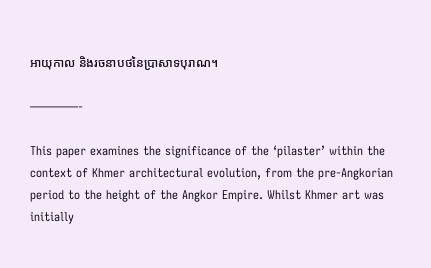អាយុកាល និងរចនាបថនៃប្រាសាទបុរាណ។

————-

This paper examines the significance of the ‘pilaster’ within the context of Khmer architectural evolution, from the pre-Angkorian period to the height of the Angkor Empire. Whilst Khmer art was initially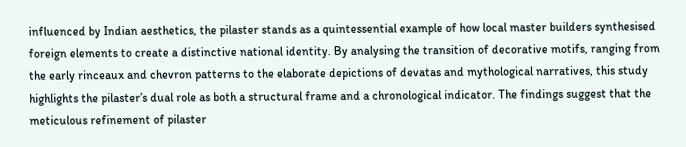influenced by Indian aesthetics, the pilaster stands as a quintessential example of how local master builders synthesised foreign elements to create a distinctive national identity. By analysing the transition of decorative motifs, ranging from the early rinceaux and chevron patterns to the elaborate depictions of devatas and mythological narratives, this study highlights the pilaster’s dual role as both a structural frame and a chronological indicator. The findings suggest that the meticulous refinement of pilaster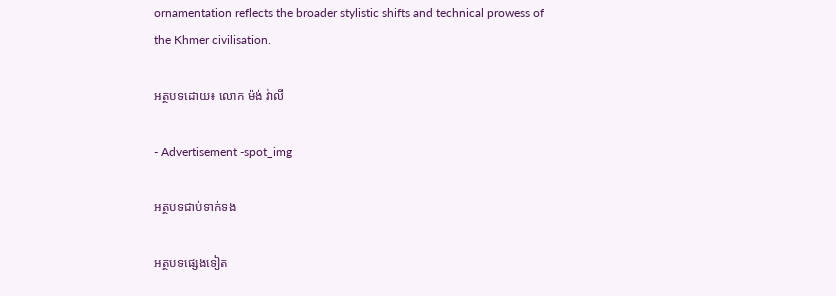ornamentation reflects the broader stylistic shifts and technical prowess of the Khmer civilisation.

អត្ថបទដោយ៖ លោក ម៉ង់ វ់ាលី

- Advertisement -spot_img

អត្ថបទជាប់ទាក់ទង

អត្ថបទផ្សេងទៀត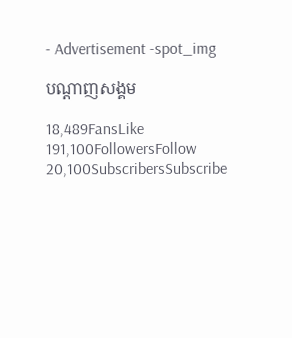- Advertisement -spot_img

បណ្ដាញសង្គម

18,489FansLike
191,100FollowersFollow
20,100SubscribersSubscribe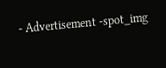- Advertisement -spot_img